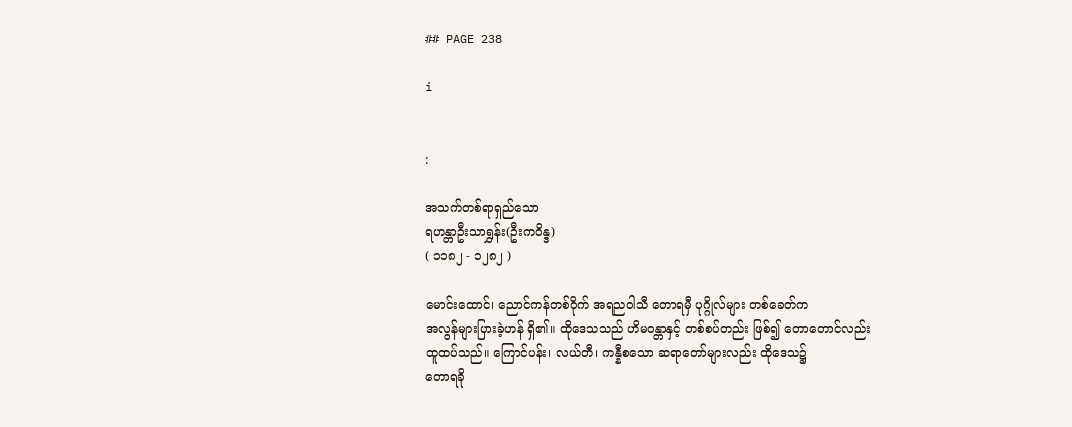## PAGE 238

i


:

အသက်တစ်ရာရှည်သော
ရဟန္တာဦးသာရွှန်း(ဦးကဝိန္ဒ)
( ၁၁၈၂ - ၁၂၈၂ )

မောင်းထောင်၊ ညောင်ကန်တစ်ဝိုက် အရညဝါသီ တောရမှီ ပုဂ္ဂိုလ်များ တစ်ခေတ်က
အလွန်များပြားခဲ့ဟန် ရှိ၏။ ထိုဒေသသည် ဟိမဝန္တာနှင့် တစ်စပ်တည်း ဖြစ်၍ တောတောင်လည်း
ထူထပ်သည်။ ကြောင်ပန်း၊ လယ်တီ၊ ကန္နီစသော ဆရာတော်များလည်း ထိုဒေသ၌
တောရခို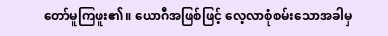တော်မူကြဖူး၏။ ယောဂီအဖြစ်ဖြင့် လေ့လာစုံစမ်းသောအခါမှ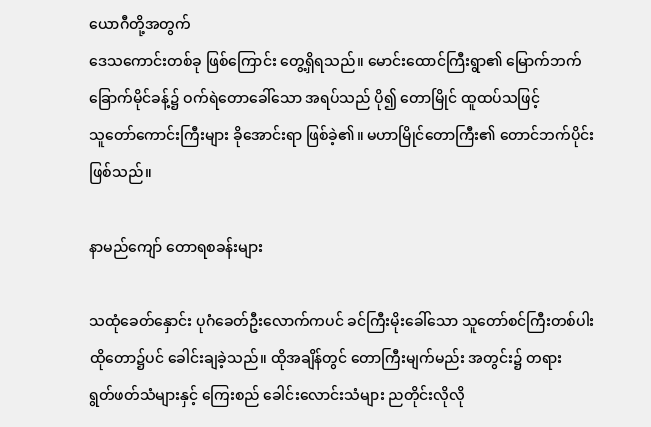ယောဂီတို့အတွက်
ဒေသကောင်းတစ်ခု ဖြစ်ကြောင်း တွေ့ရှိရသည်။ မောင်းထောင်ကြီးရွာ၏ မြောက်ဘက်
ခြောက်မိုင်ခန့်၌ ဝက်ရဲတောခေါ်သော အရပ်သည် ပို၍ တောမြိုင် ထူထပ်သဖြင့်
သူတော်ကောင်းကြီးများ ခိုအောင်းရာ ဖြစ်ခဲ့၏။ မဟာမြိုင်တောကြီး၏ တောင်ဘက်ပိုင်း
ဖြစ်သည်။

နာမည်ကျော် တောရစခန်းများ

သထုံခေတ်နှောင်း ပုဂံခေတ်ဦးလောက်ကပင် ခင်ကြီးမိုးခေါ်သော သူတော်စင်ကြီးတစ်ပါး
ထိုတော၌ပင် ခေါင်းချခဲ့သည်။ ထိုအချိန်တွင် တောကြီးမျက်မည်း အတွင်း၌ တရား
ရွတ်ဖတ်သံများနှင့် ကြေးစည် ခေါင်းလောင်းသံများ ညတိုင်းလိုလို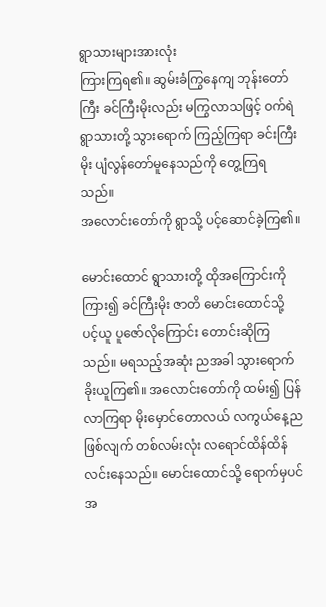ရွာသားများအားလုံး
ကြားကြရ၏။ ဆွမ်းခံကြွနေကျ ဘုန်းတော်ကြီး ခင်ကြီးမိုးလည်း မကြွလာသဖြင့် ဝက်ရဲ
ရွာသားတို့ သွားရောက် ကြည့်ကြရာ ခင်းကြီးမိုး ပျံလွန်တော်မူနေသည်ကို တွေ့ကြရသည်။
အလောင်းတော်ကို ရွာသို့ ပင့်ဆောင်ခဲ့ကြ၏။

မောင်းထောင် ရွာသားတို့ ထိုအကြောင်းကို ကြား၍ ခင်ကြီးမိုး ဇာတိ မောင်းထောင်သို့
ပင့်ယူ ပူဇော်လိုကြောင်း တောင်းဆိုကြသည်။ မရသည့်အဆုံး ညအခါ သွားရောက်
ခိုးယူကြ၏။ အလောင်းတော်ကို ထမ်း၍ ပြန်လာကြရာ မိုးမှောင်တောလယ် လကွယ်နေ့ည
ဖြစ်လျက် တစ်လမ်းလုံး လရောင်ထိန်ထိန်လင်းနေသည်။ မောင်းထောင်သို့ ရောက်မှပင်
အ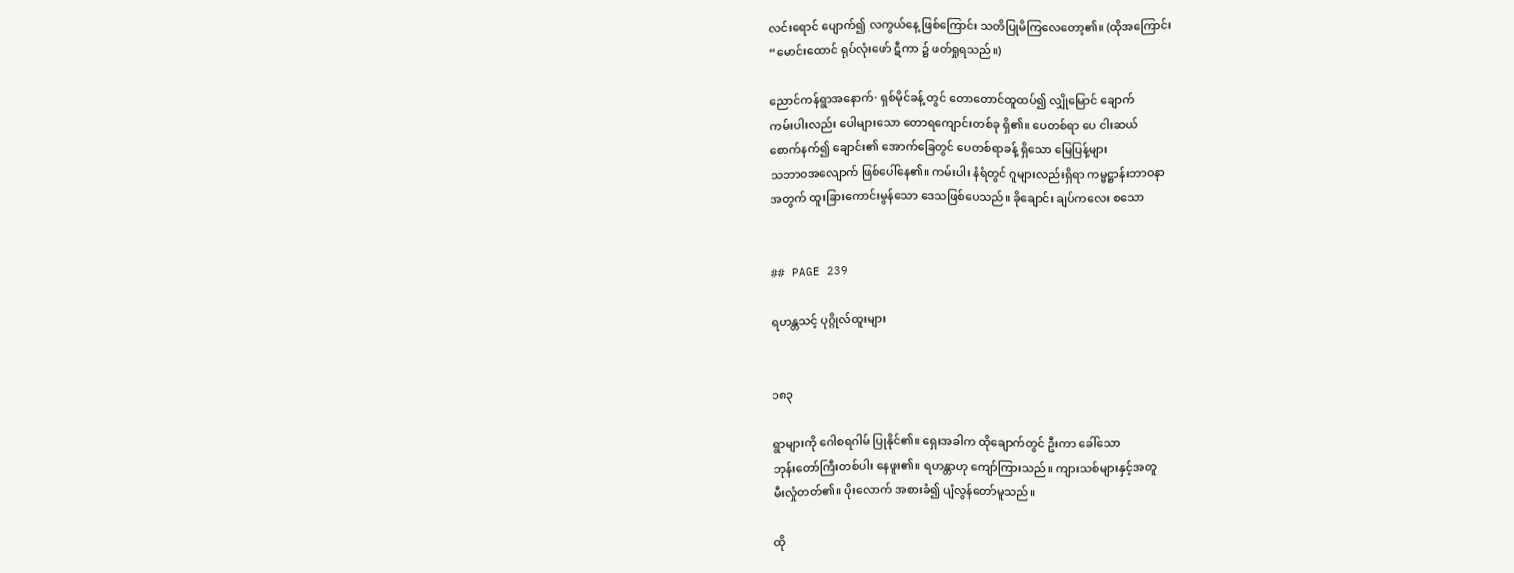လင်းရောင် ပျောက်၍ လကွယ်နေ့ ဖြစ်ကြောင်း သတိပြုမိကြလေတော့၏။ (ထိုအကြောင်း
“မောင်းထောင် ရုပ်လုံးဖော် ဋီကာ ၌ ဖတ်ရှုရသည်။)

ညောင်ကန်ရွာအနောက်· ရှစ်မိုင်ခန့် တွင် တောတောင်ထူထပ်၍ လျှိုမြောင် ချောက်
ကမ်းပါးလည်း ပေါများသော တောရကျောင်းတစ်ခု ရှိ၏။ ပေတစ်ရာ ပေ ငါးဆယ်
စောက်နက်၍ ချောင်း၏ အောက်ခြေတွင် ပေတစ်ရာခန့် ရှိသော မြေပြန့်များ
သဘာဝအလျောက် ဖြစ်ပေါ်နေ၏။ ကမ်းပါး နံရံတွင် ဂူများလည်းရှိရာ ကမ္မဋ္ဌာန်းဘာဝနာ
အတွက် ထူးခြားကောင်းမွန်သော ဒေသဖြစ်ပေသည်။ ခိုချောင်း ချပ်ကလေး စသော


## PAGE 239

ရဟန္တသင့် ပုဂ္ဂိုလ်ထူးများ


၁၈၃

ရွာများကို ဂေါစရဂါမ် ပြုနိုင်၏။ ရှေးအခါက ထိုချောက်တွင် ဦးကာ ခေါ်သော
ဘုန်းတော်ကြီးတစ်ပါး နေဖူး၏။ ရဟန္တာဟု ကျော်ကြားသည်။ ကျားသစ်များနှင့်အတူ
မီးလှုံတတ်၏။ ပိုးလောက် အစားခံ၍ ပျံလွန်တော်မူသည်။

ထို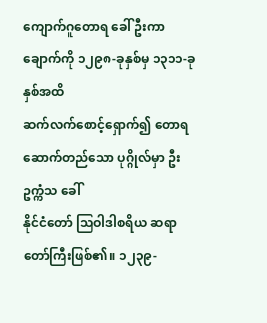ကျောက်ဂူတောရ ခေါ် ဦးကာချောက်ကို ၁၂၉၈-ခုနှစ်မှ ၁၃၁၁-ခုနှစ်အထိ
ဆက်လက်စောင့်ရှောက်၍ တောရ ဆောက်တည်သော ပုဂ္ဂိုလ်မှာ ဦးဥက္ကံသ ခေါ်
နိုင်ငံတော် သြဝါဒါစရိယ ဆရာတော်ကြီးဖြစ်၏။ ၁၂၃၉-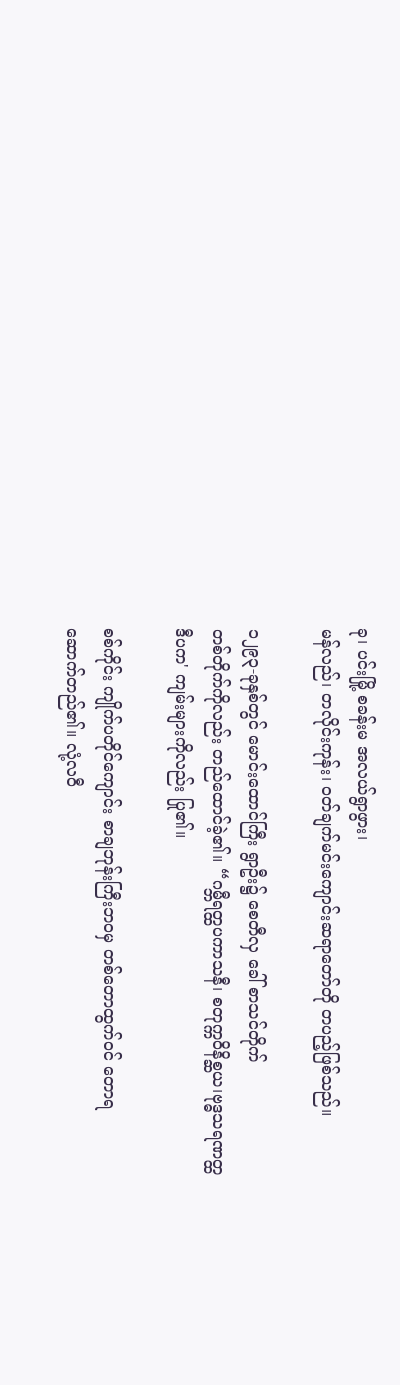ခု၊ ပင်းမြို့ စခန်းမ အလယ်ရွာဖွား၊
မန်လည်၊ တလိုင်းကုန်း၊ ဝတ်ချက်မင်းကျောင်းဆရာတော်တို တပည့်ဖြစ်သည်။

၁၂၉၃-ခုနှစ်တွင် မောင်းထောင်ကြီး ရွာဦး၌ စေတီလှ ခေါ် စာသင်တိုက်
တစ်တိုက်ကိုလည်း တည်ထောင်ခဲ့၏။ “ဂမ္ဘီရတ္ထပကာသနီ၊ စတုက္ကဝိနိစ္ဆယ၊ဗုဒ္ဓသရဏတ္ထ
ဒီပက' ကျမ်းများကိုလည်း ပြု၏။

စစ်ကိုင်း ကျိုက်ပတိုင်ကျောင်း စာချဘုန်းကြီးဘဝမှ တစ်တောထွက်ဝင် တောရ
ဆောက်တည်၏။ လုံ့လဝီ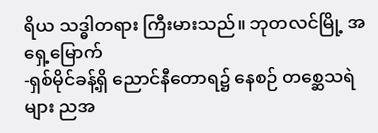ရိယ သဒ္ဓါတရား ကြီးမားသည်။ ဘုတလင်မြို့ အရှေ့မြောက်
-ရှစ်မိုင်ခန့်ရှိ ညောင်နီတောရ၌ နေစဉ် တစ္ဆေသရဲများ ညအ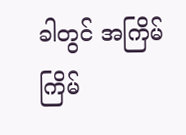ခါတွင် အကြိမ်ကြိမ်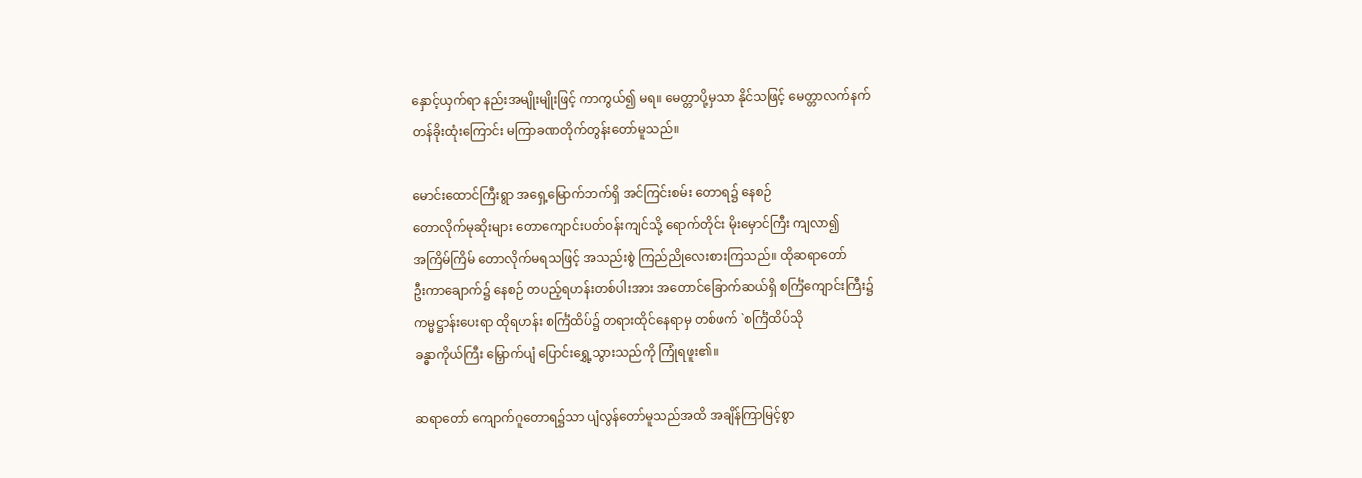နှောင့်ယှက်ရာ နည်းအမျိုးမျိုးဖြင့် ကာကွယ်၍ မရ။ မေတ္တာပို့မှသာ နိုင်သဖြင့် မေတ္တာလက်နက်
တန်ခိုးထုံးကြောင်း မကြာခဏတိုက်တွန်းတော်မူသည်။

မောင်းထောင်ကြီးရွာ အရှေ့မြောက်ဘက်ရှိ အင်ကြင်းစမ်း တောရ၌ နေစဉ်
တောလိုက်မုဆိုးများ တောကျောင်းပတ်ဝန်းကျင်သို့ ရောက်တိုင်း မိုးမှောင်ကြီး ကျလာ၍
အကြိမ်ကြိမ် တောလိုက်မရသဖြင့် အသည်းစွဲ ကြည်ညိုလေးစားကြသည်။ ထိုဆရာတော်
ဦးကာချောက်၌ နေစဉ် တပည့်ရဟန်းတစ်ပါးအား အတောင်ခြောက်ဆယ်ရှိ စင်္ကြံကျောင်းကြီး၌
ကမ္မဋ္ဌာန်းပေးရာ ထိုရဟန်း စင်္ကြံထိပ်၌ တရားထိုင်နေရာမှ တစ်ဖက် `စင်္ကြံထိပ်သို
ခန္ဓာကိုယ်ကြီး မြှောက်ပျံ ပြောင်းရွှေ့သွားသည်ကို ကြုံရဖူး၏။

ဆရာတော် ကျောက်ဂူတောရ၌သာ ပျံလွန်တော်မူသည်အထိ အချိန်ကြာမြင့်စွာ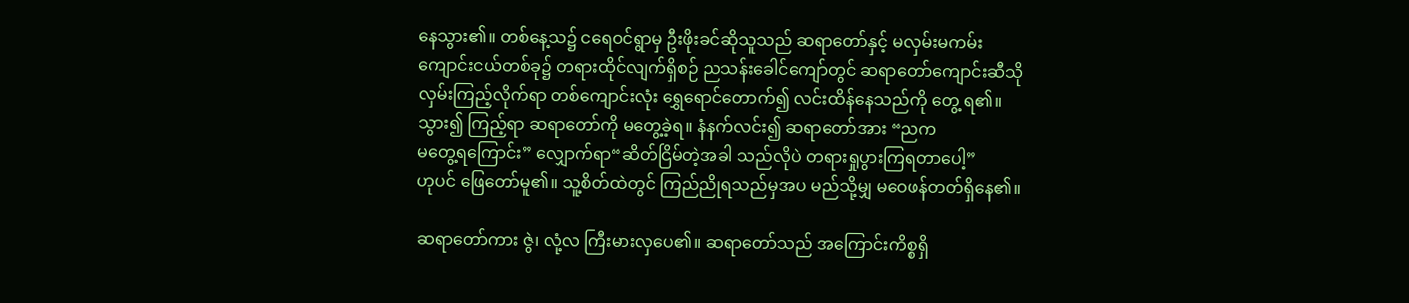နေသွား၏။ တစ်နေ့သ၌ ငရေဝင်ရွာမှ ဦးဖိုးခင်ဆိုသူသည် ဆရာတော်နှင့် မလှမ်းမကမ်း
ကျောင်းငယ်တစ်ခု၌ တရားထိုင်လျက်ရှိစဉ် ညသန်းခေါင်ကျော်တွင် ဆရာတော်ကျောင်းဆီသို
လှမ်းကြည့်လိုက်ရာ တစ်ကျောင်းလုံး ရွှေရောင်တောက်၍ လင်းထိန်နေသည်ကို တွေ့ ရ၏။
သွား၍ ကြည့်ရာ ဆရာတော်ကို မတွေ့ခဲ့ရ။ နံနက်လင်း၍ ဆရာတော်အား “ညက
မတွေ့ရကြောင်း” လျှောက်ရာ“ဆိတ်ငြိမ်တဲ့အခါ သည်လိုပဲ တရားရှုပွားကြရတာပေါ့”
ဟုပင် ဖြေတော်မူ၏။ သူ့စိတ်ထဲတွင် ကြည်ညိုရသည်မှအပ မည်သို့မျှ မဝေဖန်တတ်ရှိနေ၏။

ဆရာတော်ကား ဇွဲ၊ လုံ့လ ကြီးမားလှပေ၏။ ဆရာတော်သည် အကြောင်းကိစ္စရှိ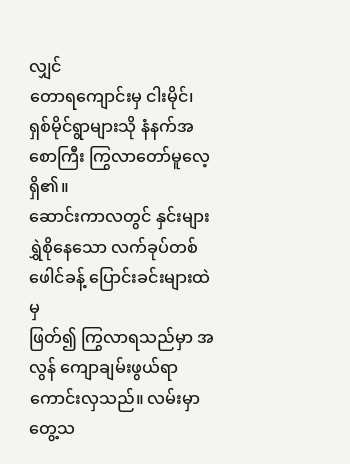လျှင်
တောရကျောင်းမှ ငါးမိုင်၊ ရှစ်မိုင်ရွာများသို နံနက်အစောကြီး ကြွလာတော်မူလေ့ရှိ၏။
ဆောင်းကာလတွင် နှင်းများ ရွှဲစိုနေသော လက်ခုပ်တစ်ဖေါင်ခန့် ပြောင်းခင်းများထဲမှ
ဖြတ်၍ ကြွလာရသည်မှာ အလွန် ကျောချမ်းဖွယ်ရာကောင်းလှသည်။ လမ်းမှာတွေ့သ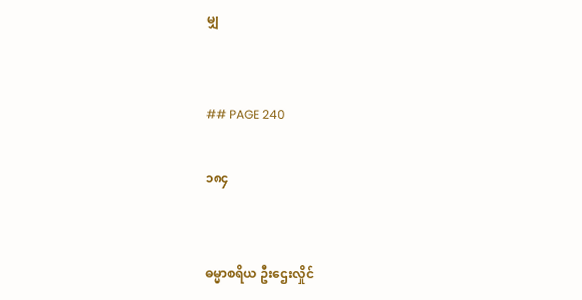မျှ


## PAGE 240

၁၈၄


ဓမ္မာစရိယ ဦးဌေးလှိုင်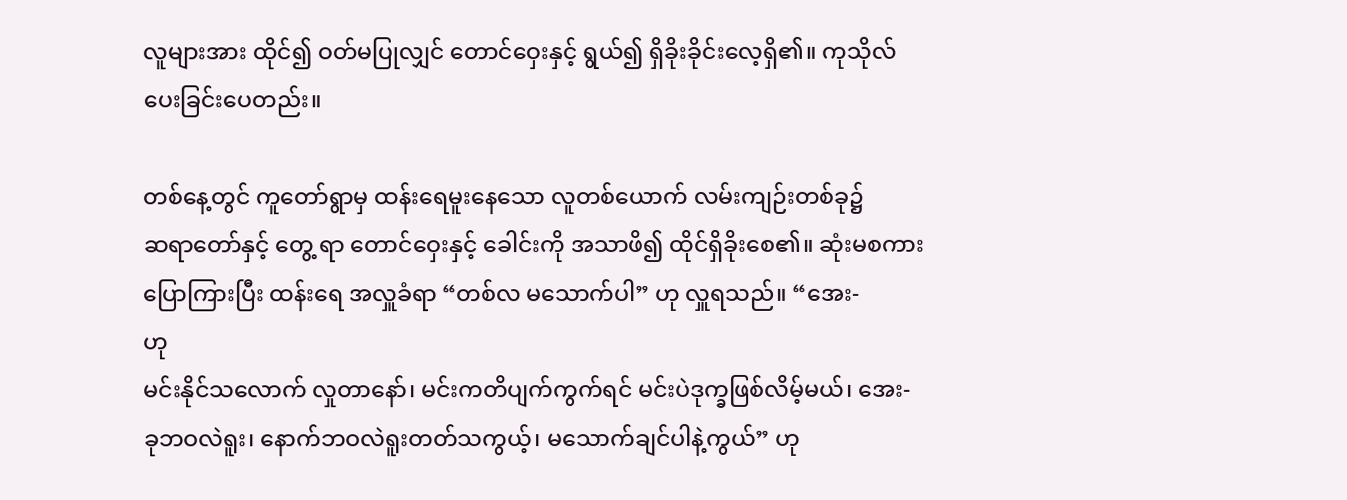လူများအား ထိုင်၍ ဝတ်မပြုလျှင် တောင်ဝှေးနှင့် ရွယ်၍ ရှိခိုးခိုင်းလေ့ရှိ၏။ ကုသိုလ်
ပေးခြင်းပေတည်း။

တစ်နေ့တွင် ကူတော်ရွာမှ ထန်းရေမူးနေသော လူတစ်ယောက် လမ်းကျဉ်းတစ်ခု၌
ဆရာတော်နှင့် တွေ့ ရာ တောင်ဝှေးနှင့် ခေါင်းကို အသာဖိ၍ ထိုင်ရှိခိုးစေ၏။ ဆုံးမစကား
ပြောကြားပြီး ထန်းရေ အလှူခံရာ “တစ်လ မသောက်ပါ” ဟု လှူရသည်။ “အေး-
ဟု
မင်းနိုင်သလောက် လှုတာနော်၊ မင်းကတိပျက်ကွက်ရင် မင်းပဲဒုက္ခဖြစ်လိမ့်မယ်၊ အေး-
ခုဘဝလဲရူး၊ နောက်ဘဝလဲရူးတတ်သကွယ့်၊ မသောက်ချင်ပါနဲ့ကွယ်” ဟု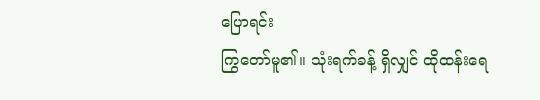ပြောရင်း
ကြွတော်မူ၏။ သုံးရက်ခန့် ရှိလျှင် ထိုထန်းရေ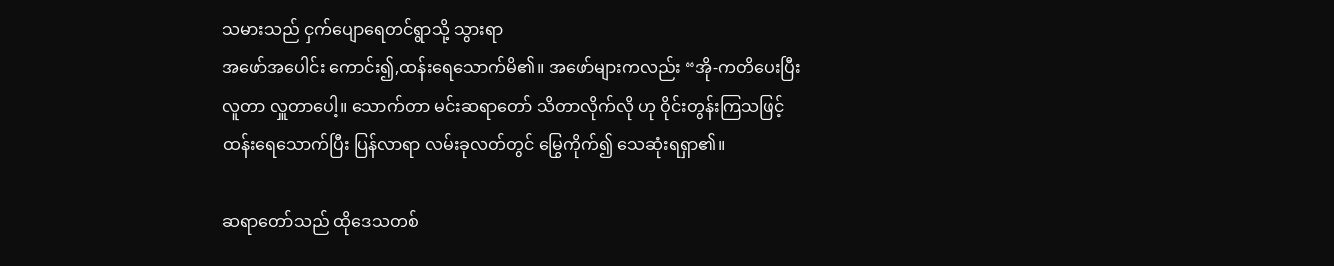သမားသည် ငှက်ပျောရေတင်ရွာသို့ သွားရာ
အဖော်အပေါင်း ကောင်း၍,ထန်းရေသောက်မိ၏။ အဖော်များကလည်း “အို-ကတိပေးပြီး
လူတာ လှူတာပေါ့။ သောက်တာ မင်းဆရာတော် သိတာလိုက်လို ဟု ဝိုင်းတွန်းကြသဖြင့်
ထန်းရေသောက်ပြီး ပြန်လာရာ လမ်းခုလတ်တွင် မြွေကိုက်၍ သေဆုံးရရှာ၏။

ဆရာတော်သည် ထိုဒေသတစ်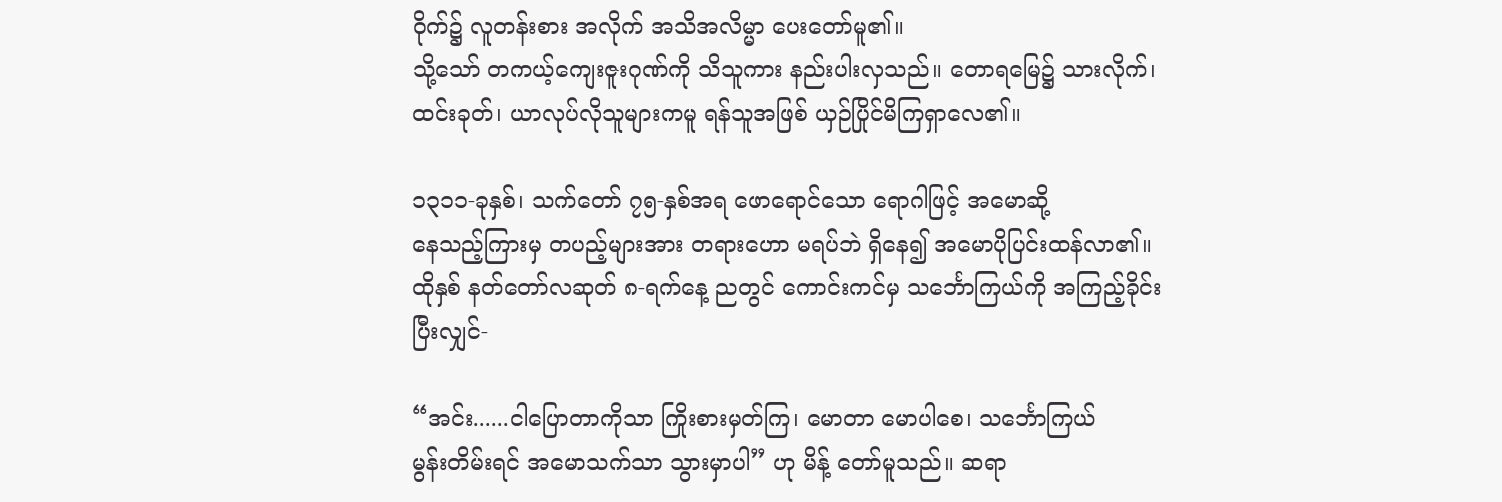ဝိုက်၌ လူတန်းစား အလိုက် အသိအလိမ္မာ ပေးတော်မူ၏။
သို့သော် တကယ့်ကျေးဇူးဂုဏ်ကို သိသူကား နည်းပါးလှသည်။ တောရမြေ၌ သားလိုက်၊
ထင်းခုတ်၊ ယာလုပ်လိုသူများကမူ ရန်သူအဖြစ် ယှဉ်ပြိုင်မိကြရှာလေ၏။

၁၃၁၁-ခုနှစ်၊ သက်တော် ၇၅-နှစ်အရ ဖောရောင်သော ရောဂါဖြင့် အမောဆို့
နေသည့်ကြားမှ တပည့်များအား တရားဟော မရပ်ဘဲ ရှိနေ၍ အမောပိုပြင်းထန်လာ၏။
ထိုနှစ် နတ်တော်လဆုတ် ၈-ရက်နေ့ ညတွင် ကောင်းကင်မှ သင်္ဘောကြယ်ကို အကြည့်ခိုင်း
ပြီးလျှင်-

“အင်း......ငါပြောတာကိုသာ ကြိုးစားမှတ်ကြ၊ မောတာ မောပါစေ၊ သင်္ဘောကြယ်
မွန်းတိမ်းရင် အမောသက်သာ သွားမှာပါ” ဟု မိန့် တော်မူသည်။ ဆရာ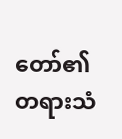တော်၏ တရားသံ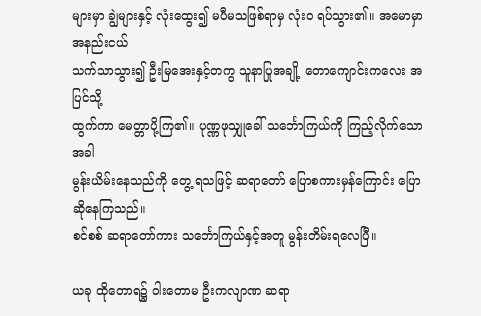များမှာ ချွဲများနှင့် လုံးထွေး၍ မပီမသဖြစ်ရာမှ လုံးဝ ရပ်သွား၏။ အမောမှာ အနည်းငယ်
သက်သာသွား၍ ဦးမြအေးနှင့်တကွ သူနာပြုအချို့ တောကျောင်းကလေး အပြင်သို့
ထွက်ကာ မေတ္တာပို့ကြ၏။ ပုဏ္ဏဖုသျှုခေါ် သင်္ဘောကြယ်ကို ကြည့်လိုက်သောအခါ
မွန်းယိမ်းနေသည်ကို တွေ့ ရသဖြင့် ဆရာတော် ပြောစကားမှန်ကြောင်း ပြောဆိုနေကြသည်။
စင်စစ် ဆရာတော်ကား သင်္ဘောကြယ်နှင့်အတူ မွန်းတိမ်းရလေပြီ။

ယခု ထိုတောရ၌ ဝါးတောမ ဦးကလျာဏ ဆရာ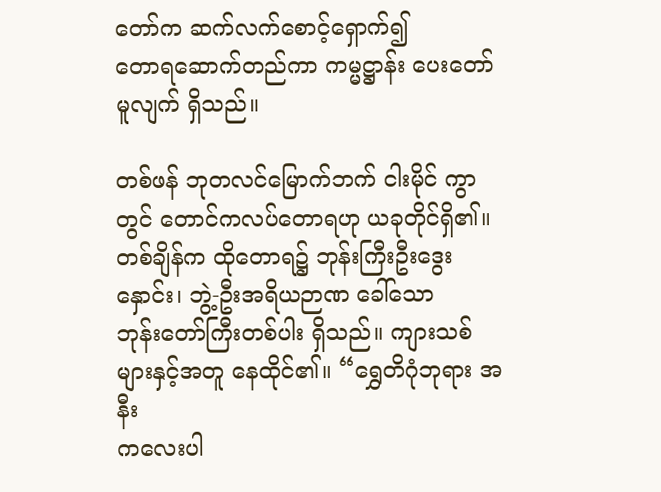တော်က ဆက်လက်စောင့်ရှောက်၍
တောရဆောက်တည်ကာ ကမ္မဋ္ဌာန်း ပေးတော်မူလျက် ရှိသည်။

တစ်ဖန် ဘုတလင်မြောက်ဘက် ငါးမိုင် ကွာတွင် တောင်ကလပ်တောရဟု ယခုတိုင်ရှိ၏။
တစ်ချိန်က ထိုတောရ၌ ဘုန်းကြီးဦးဒွေးနှောင်း၊ ဘွဲ့-ဦးအရိယဉာဏ ခေါ်သော
ဘုန်းတော်ကြီးတစ်ပါး ရှိသည်။ ကျားသစ်များနှင့်အတူ နေထိုင်၏။ “ရွှေတိဂုံဘုရား အနီး
ကလေးပါ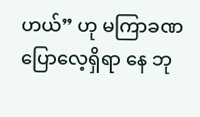ဟယ်” ဟု မကြာခဏ ပြောလေ့ရှိရာ နေ ဘု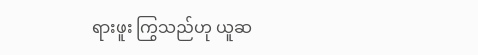ရားဖူး ကြွသည်ဟု ယူဆ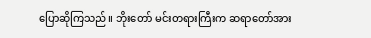ပြောဆိုကြသည်။ ဘိုးတော် မင်းတရားကြီးက ဆရာတော်အား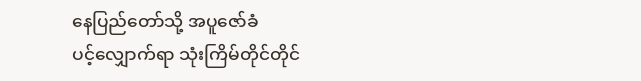နေပြည်တော်သို့ အပူဇော်ခံ
ပင့်လျှောက်ရာ သုံးကြိမ်တိုင်တိုင်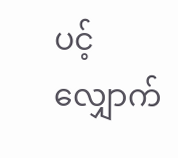ပင့်လျှောက်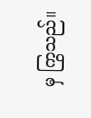မှ ကြွသည်။